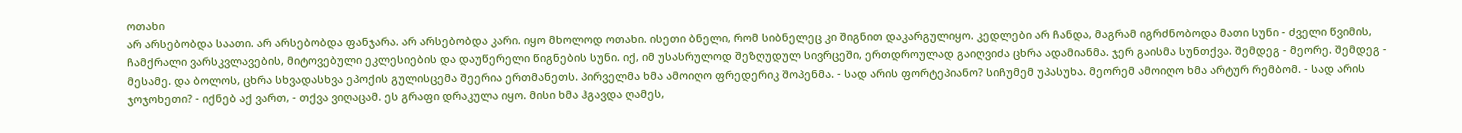ოთახი
არ არსებობდა საათი. არ არსებობდა ფანჯარა. არ არსებობდა კარი. იყო მხოლოდ ოთახი. ისეთი ბნელი, რომ სიბნელეც კი შიგნით დაკარგულიყო. კედლები არ ჩანდა, მაგრამ იგრძნობოდა მათი სუნი - ძველი წვიმის, ჩამქრალი ვარსკვლავების, მიტოვებული ეკლესიების და დაუწერელი წიგნების სუნი. იქ, იმ უსასრულოდ შეზღუდულ სივრცეში, ერთდროულად გაიღვიძა ცხრა ადამიანმა. ჯერ გაისმა სუნთქვა. შემდეგ - მეორე. შემდეგ - მესამე. და ბოლოს, ცხრა სხვადასხვა ეპოქის გულისცემა შეერია ერთმანეთს. პირველმა ხმა ამოიღო ფრედერიკ შოპენმა. - სად არის ფორტეპიანო? სიჩუმემ უპასუხა. მეორემ ამოიღო ხმა არტურ რემბომ. - სად არის ჯოჯოხეთი? - იქნებ აქ ვართ, - თქვა ვიღაცამ. ეს გრაფი დრაკულა იყო. მისი ხმა ჰგავდა ღამეს,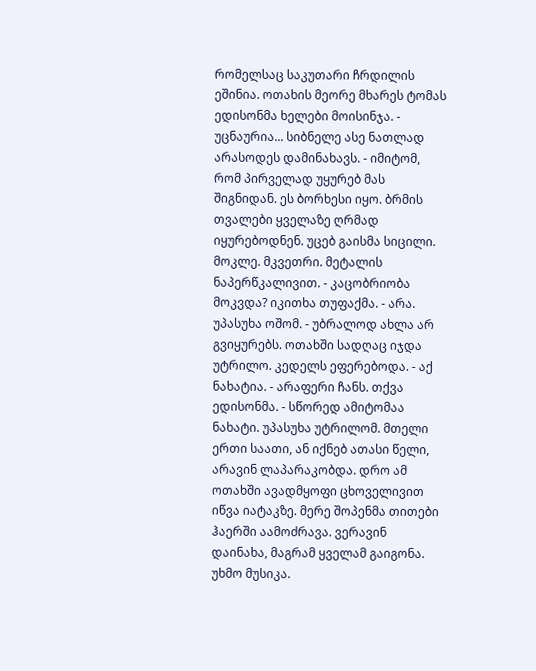რომელსაც საკუთარი ჩრდილის ეშინია. ოთახის მეორე მხარეს ტომას ედისონმა ხელები მოისინჯა. - უცნაურია... სიბნელე ასე ნათლად არასოდეს დამინახავს. - იმიტომ, რომ პირველად უყურებ მას შიგნიდან. ეს ბორხესი იყო. ბრმის თვალები ყველაზე ღრმად იყურებოდნენ. უცებ გაისმა სიცილი. მოკლე. მკვეთრი. მეტალის ნაპერწკალივით. - კაცობრიობა მოკვდა? იკითხა თუფაქმა. - არა. უპასუხა ოშომ. - უბრალოდ ახლა არ გვიყურებს. ოთახში სადღაც იჯდა უტრილო. კედელს ეფერებოდა. - აქ ნახატია. - არაფერი ჩანს. თქვა ედისონმა. - სწორედ ამიტომაა ნახატი. უპასუხა უტრილომ. მთელი ერთი საათი, ან იქნებ ათასი წელი, არავინ ლაპარაკობდა. დრო ამ ოთახში ავადმყოფი ცხოველივით იწვა იატაკზე. მერე შოპენმა თითები ჰაერში აამოძრავა. ვერავინ დაინახა, მაგრამ ყველამ გაიგონა. უხმო მუსიკა.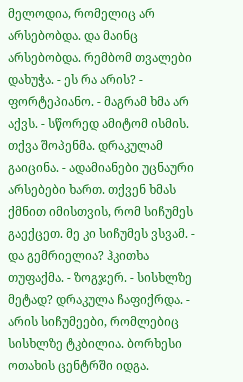მელოდია, რომელიც არ არსებობდა. და მაინც არსებობდა. რემბომ თვალები დახუჭა. - ეს რა არის? - ფორტეპიანო. - მაგრამ ხმა არ აქვს. - სწორედ ამიტომ ისმის. თქვა შოპენმა. დრაკულამ გაიცინა. - ადამიანები უცნაური არსებები ხართ. თქვენ ხმას ქმნით იმისთვის, რომ სიჩუმეს გაექცეთ. მე კი სიჩუმეს ვსვამ. - და გემრიელია? ჰკითხა თუფაქმა. - ზოგჯერ. - სისხლზე მეტად? დრაკულა ჩაფიქრდა. - არის სიჩუმეები, რომლებიც სისხლზე ტკბილია. ბორხესი ოთახის ცენტრში იდგა.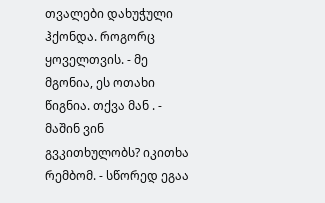თვალები დახუჭული ჰქონდა. როგორც ყოველთვის. - მე მგონია, ეს ოთახი წიგნია. თქვა მან . - მაშინ ვინ გვკითხულობს? იკითხა რემბომ. - სწორედ ეგაა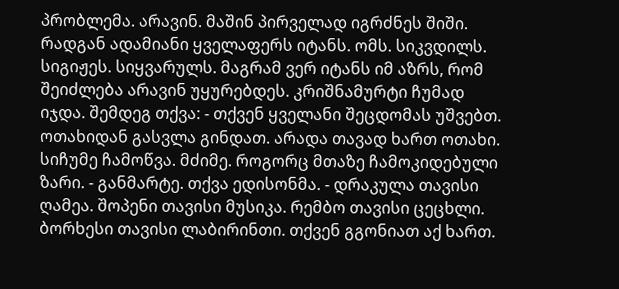პრობლემა. არავინ. მაშინ პირველად იგრძნეს შიში. რადგან ადამიანი ყველაფერს იტანს. ომს. სიკვდილს. სიგიჟეს. სიყვარულს. მაგრამ ვერ იტანს იმ აზრს, რომ შეიძლება არავინ უყურებდეს. კრიშნამურტი ჩუმად იჯდა. შემდეგ თქვა: - თქვენ ყველანი შეცდომას უშვებთ. ოთახიდან გასვლა გინდათ. არადა თავად ხართ ოთახი. სიჩუმე ჩამოწვა. მძიმე. როგორც მთაზე ჩამოკიდებული ზარი. - განმარტე. თქვა ედისონმა. - დრაკულა თავისი ღამეა. შოპენი თავისი მუსიკა. რემბო თავისი ცეცხლი. ბორხესი თავისი ლაბირინთი. თქვენ გგონიათ აქ ხართ.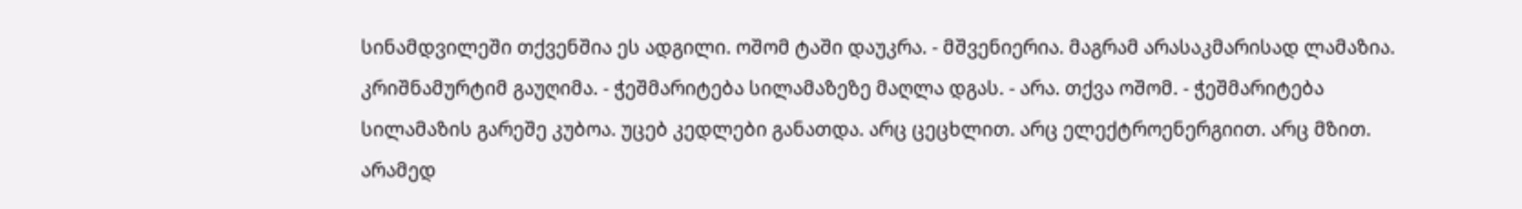სინამდვილეში თქვენშია ეს ადგილი. ოშომ ტაში დაუკრა. - მშვენიერია. მაგრამ არასაკმარისად ლამაზია. კრიშნამურტიმ გაუღიმა. - ჭეშმარიტება სილამაზეზე მაღლა დგას. - არა. თქვა ოშომ. - ჭეშმარიტება სილამაზის გარეშე კუბოა. უცებ კედლები განათდა. არც ცეცხლით. არც ელექტროენერგიით. არც მზით. არამედ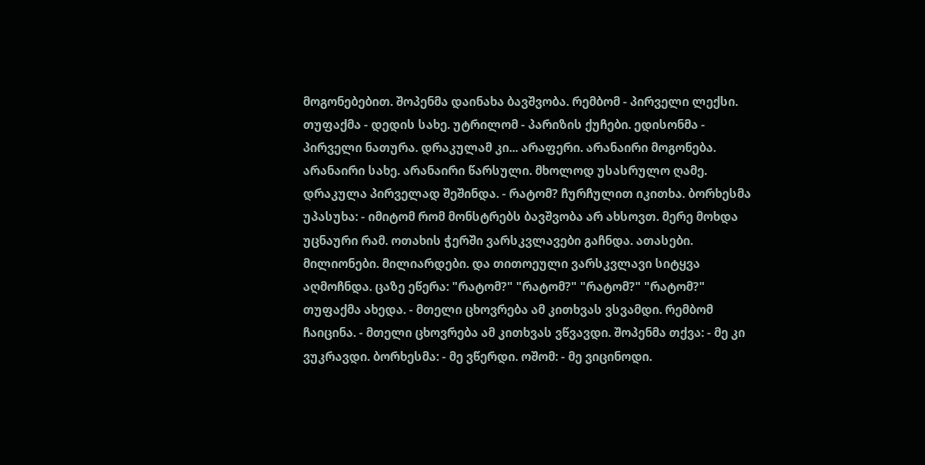მოგონებებით. შოპენმა დაინახა ბავშვობა. რემბომ - პირველი ლექსი. თუფაქმა - დედის სახე. უტრილომ - პარიზის ქუჩები. ედისონმა - პირველი ნათურა. დრაკულამ კი... არაფერი. არანაირი მოგონება. არანაირი სახე. არანაირი წარსული. მხოლოდ უსასრულო ღამე. დრაკულა პირველად შეშინდა. - რატომ? ჩურჩულით იკითხა. ბორხესმა უპასუხა: - იმიტომ რომ მონსტრებს ბავშვობა არ ახსოვთ. მერე მოხდა უცნაური რამ. ოთახის ჭერში ვარსკვლავები გაჩნდა. ათასები. მილიონები. მილიარდები. და თითოეული ვარსკვლავი სიტყვა აღმოჩნდა. ცაზე ეწერა: "რატომ?" "რატომ?" "რატომ?" "რატომ?" თუფაქმა ახედა. - მთელი ცხოვრება ამ კითხვას ვსვამდი. რემბომ ჩაიცინა. - მთელი ცხოვრება ამ კითხვას ვწვავდი. შოპენმა თქვა: - მე კი ვუკრავდი. ბორხესმა: - მე ვწერდი. ოშომ: - მე ვიცინოდი.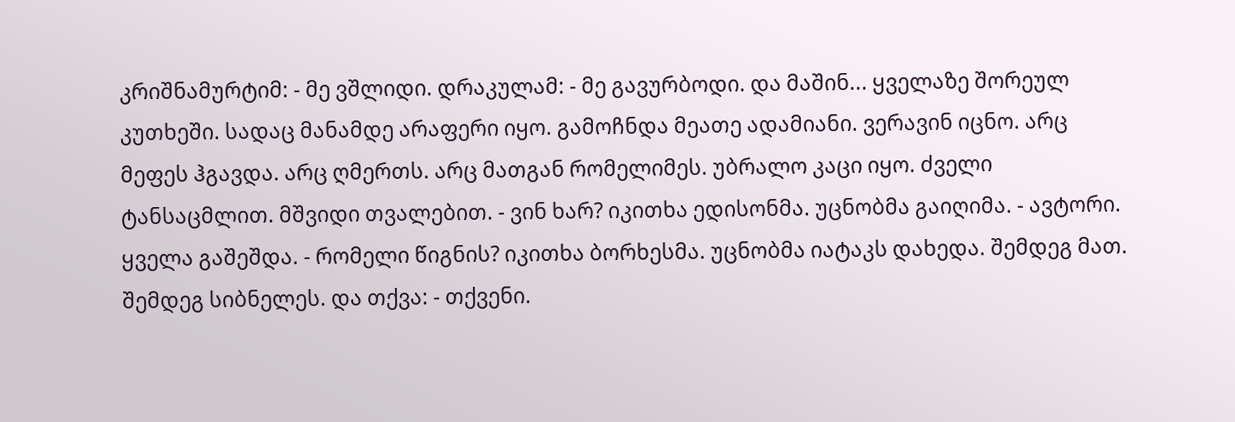კრიშნამურტიმ: - მე ვშლიდი. დრაკულამ: - მე გავურბოდი. და მაშინ... ყველაზე შორეულ კუთხეში. სადაც მანამდე არაფერი იყო. გამოჩნდა მეათე ადამიანი. ვერავინ იცნო. არც მეფეს ჰგავდა. არც ღმერთს. არც მათგან რომელიმეს. უბრალო კაცი იყო. ძველი ტანსაცმლით. მშვიდი თვალებით. - ვინ ხარ? იკითხა ედისონმა. უცნობმა გაიღიმა. - ავტორი. ყველა გაშეშდა. - რომელი წიგნის? იკითხა ბორხესმა. უცნობმა იატაკს დახედა. შემდეგ მათ. შემდეგ სიბნელეს. და თქვა: - თქვენი.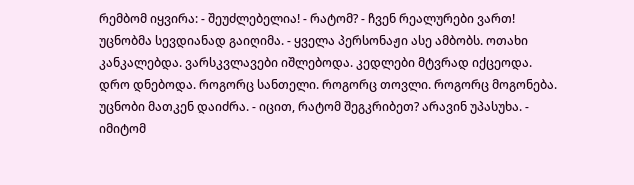რემბომ იყვირა: - შეუძლებელია! - რატომ? - ჩვენ რეალურები ვართ! უცნობმა სევდიანად გაიღიმა. - ყველა პერსონაჟი ასე ამბობს. ოთახი კანკალებდა. ვარსკვლავები იშლებოდა. კედლები მტვრად იქცეოდა. დრო დნებოდა. როგორც სანთელი. როგორც თოვლი. როგორც მოგონება. უცნობი მათკენ დაიძრა. - იცით, რატომ შეგკრიბეთ? არავინ უპასუხა. - იმიტომ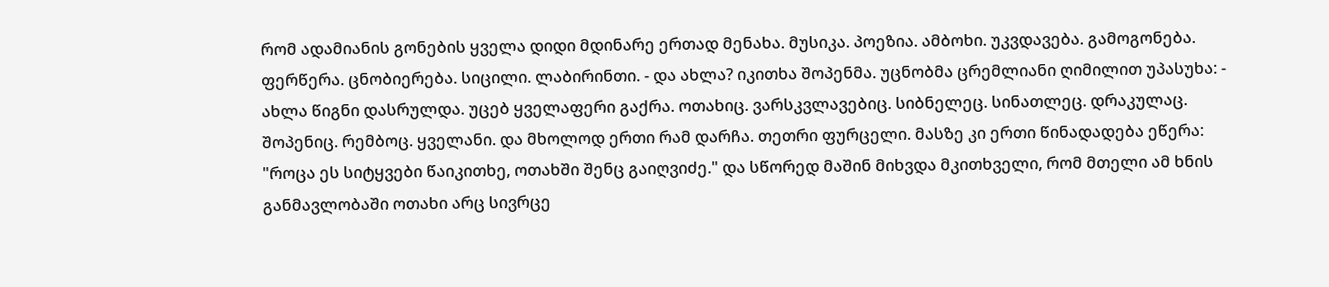რომ ადამიანის გონების ყველა დიდი მდინარე ერთად მენახა. მუსიკა. პოეზია. ამბოხი. უკვდავება. გამოგონება. ფერწერა. ცნობიერება. სიცილი. ლაბირინთი. - და ახლა? იკითხა შოპენმა. უცნობმა ცრემლიანი ღიმილით უპასუხა: - ახლა წიგნი დასრულდა. უცებ ყველაფერი გაქრა. ოთახიც. ვარსკვლავებიც. სიბნელეც. სინათლეც. დრაკულაც. შოპენიც. რემბოც. ყველანი. და მხოლოდ ერთი რამ დარჩა. თეთრი ფურცელი. მასზე კი ერთი წინადადება ეწერა: "როცა ეს სიტყვები წაიკითხე, ოთახში შენც გაიღვიძე." და სწორედ მაშინ მიხვდა მკითხველი, რომ მთელი ამ ხნის განმავლობაში ოთახი არც სივრცე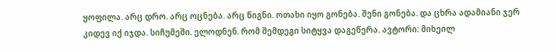ყოფილა. არც დრო. არც ოცნება. არც წიგნი. ოთახი იყო გონება. შენი გონება. და ცხრა ადამიანი ჯერ კიდევ იქ იჯდა. სიჩუმეში. ელოდნენ. რომ შემდეგი სიტყვა დაგეწერა. ავტორი: მიხეილ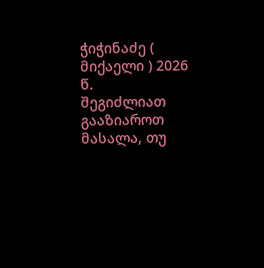ჭიჭინაძე ( მიქაელი ) 2026 წ.
შეგიძლიათ გააზიაროთ მასალა, თუ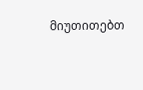მიუთითებთ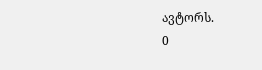ავტორს.
0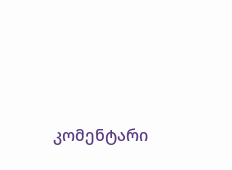კომენტარი